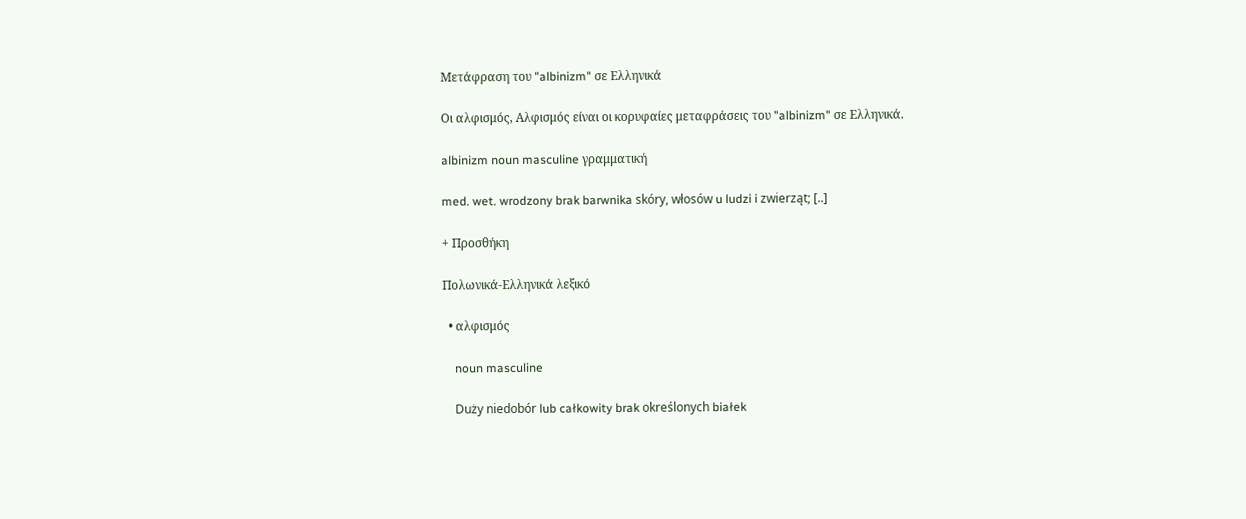Μετάφραση του "albinizm" σε Ελληνικά

Οι αλφισμός, Αλφισμός είναι οι κορυφαίες μεταφράσεις του "albinizm" σε Ελληνικά.

albinizm noun masculine γραμματική

med. wet. wrodzony brak barwnika skóry, włosów u ludzi i zwierząt; [..]

+ Προσθήκη

Πολωνικά-Ελληνικά λεξικό

  • αλφισμός

    noun masculine

    Duży niedobór lub całkowity brak określonych białek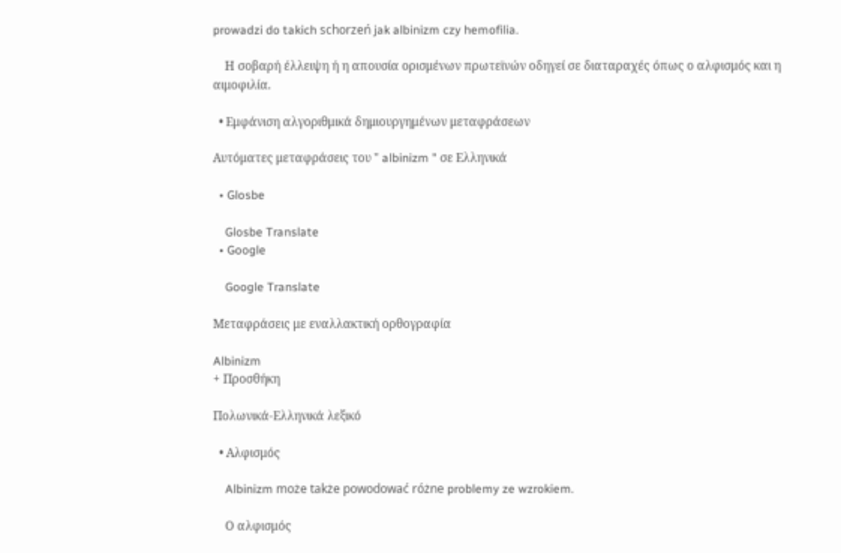prowadzi do takich schorzeń jak albinizm czy hemofilia.

    Η σοβαρή έλλειψη ή η απουσία ορισμένων πρωτεϊνών οδηγεί σε διαταραχές όπως ο αλφισμός και η αιμοφιλία.

  • Εμφάνιση αλγοριθμικά δημιουργημένων μεταφράσεων

Αυτόματες μεταφράσεις του " albinizm " σε Ελληνικά

  • Glosbe

    Glosbe Translate
  • Google

    Google Translate

Μεταφράσεις με εναλλακτική ορθογραφία

Albinizm
+ Προσθήκη

Πολωνικά-Ελληνικά λεξικό

  • Αλφισμός

    Albinizm może także powodować różne problemy ze wzrokiem.

    Ο αλφισμός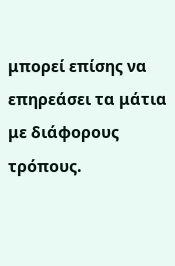μπορεί επίσης να επηρεάσει τα μάτια με διάφορους τρόπους.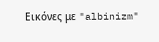Εικόνες με "albinizm"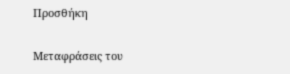Προσθήκη

Μεταφράσεις του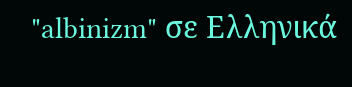"albinizm" σε Ελληνικά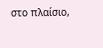στο πλαίσιο,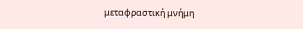μεταφραστική μνήμη